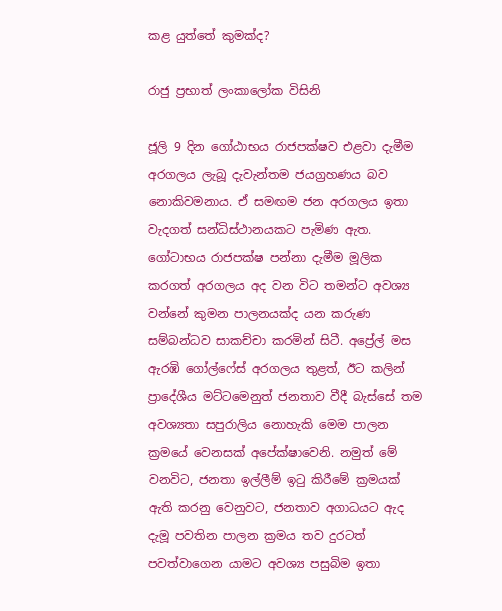කළ යුත්තේ කුමක්ද?

රාජු ප්‍ර‍භාත් ලංකාලෝක විසිනි

ජූලි 9 දින ගෝඨාභය රාජපක්ෂව එළවා දැමීම අරගලය ලැබූ දැවැන්තම ජයග්‍රහණය බව නොකිවමනාය. ඒ සමඟම ජන අරගලය ඉතා වැදගත් සන්ධිස්ථානයකට පැමිණ ඇත. ගෝටාභය රාජපක්ෂ පන්නා දැමීම මූලික කරගත් අරගලය අද වන විට තමන්ට අවශ්‍ය වන්නේ කුමන පාලනයක්ද යන කරුණ සම්බන්ධව සාකච්චා කරමින් සිටී. අප්‍රේල් මස ඇරඹි ගෝල්ෆේස් අරගලය තුළත්, ඊට කලින් ප්‍රාදේශීය මට්ටමෙනුත් ජනතාව වීදී බැස්සේ තම අවශ්‍යතා සපුරාලිය නොහැකි මෙම පාලන ක්‍රමයේ වෙනසක් අපේක්ෂාවෙනි. නමුත් මේ වනවිට, ජනතා ඉල්ලීම් ඉටු කිරීමේ ක්‍රමයක් ඇති කරනු වෙනුවට, ජනතාව අගාධයට ඇද දැමූ පවතින පාලන ක්‍රමය තව දුරටත් පවත්වාගෙන යාමට අවශ්‍ය පසුබිම ඉතා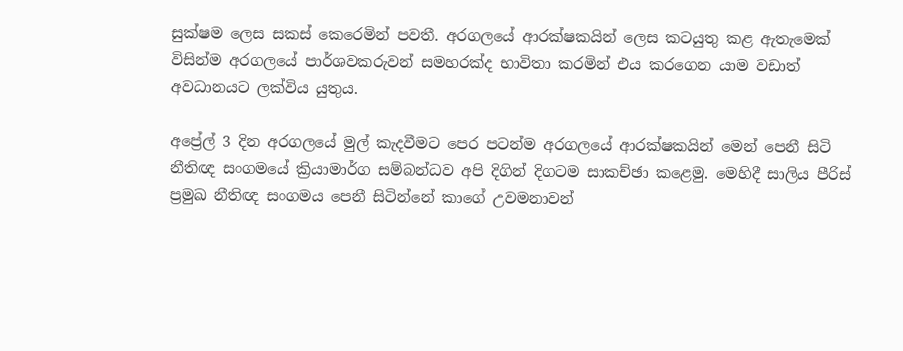සුක්ෂම ලෙස සකස් කෙරෙමින් පවතී. අරගලයේ ආරක්ෂකයින් ලෙස කටයුතු කළ ඇතැමෙක් විසින්ම අරගලයේ පාර්ශවකරුවන් සමහරක්ද භාවිතා කරමින් එය කරගෙන යාම වඩාත් අවධානයට ලක්විය යුතුය.

අප්‍රේල් 3 දින අරගලයේ මුල් කැදවීමට පෙර පටන්ම අරගලයේ ආරක්ෂකයින් මෙන් පෙනී සිටි නීතිඥ සංගමයේ ක්‍රියාමාර්ග සම්බන්ධව අපි දිගින් දිගටම සාකච්ඡා කළෙමු. මෙහිදී සාලිය පීරිස් ප්‍රමුඛ නීතිඥ සංගමය පෙනී සිටින්නේ කාගේ උවමනාවන්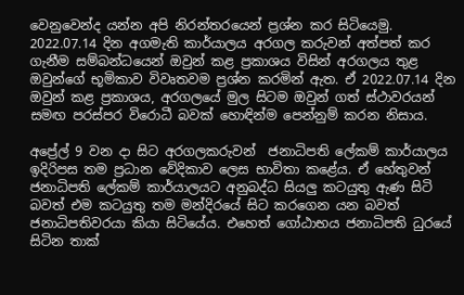වෙනුවෙන්ද යන්න අපි නිරන්තරයෙන් ප්‍රශ්න කර සිටියෙමු. 2022.07.14 දින අගමැති කාර්යාලය අරගල කරුවන් අත්පත් කර ගැනීම සම්බන්ධයෙන් ඔවුන් කළ ප්‍රකාශය විසින් අරගලය තුළ ඔවුන්ගේ භූමිකාව විවෘතවම ප්‍රශ්න කරමින් ඇත. ඒ 2022.07.14 දින ඔවුන් කළ ප්‍රකාශය, අරගලයේ මුල සිටම ඔවුන් ගත් ස්ථාවරයන් සමඟ පරස්පර විරොධී බවක් හොඳින්ම පෙන්නුම් කරන නිසාය.

අප්‍රේල් 9 වන දා සිට අරගලකරුවන්  ජනාධිපති ලේකම් කාර්යාලය ඉදිරිපස තම ප්‍රධාන වේදිකාව ලෙස භාවිතා කළේය. ඒ හේතුවන් ජනාධිපති ලේකම් කාර්යාලයට අනුබද්ධ සියලු කටයුතු ඇණ සිටි බවත් එම කටයුතු තම මන්දිරයේ සිට කරගෙන යන බවත් ජනාධිපතිවරයා කියා සිටියේය. එහෙත් ගෝඨාභය ජනාධිපති ධුරයේ සිටින තාක්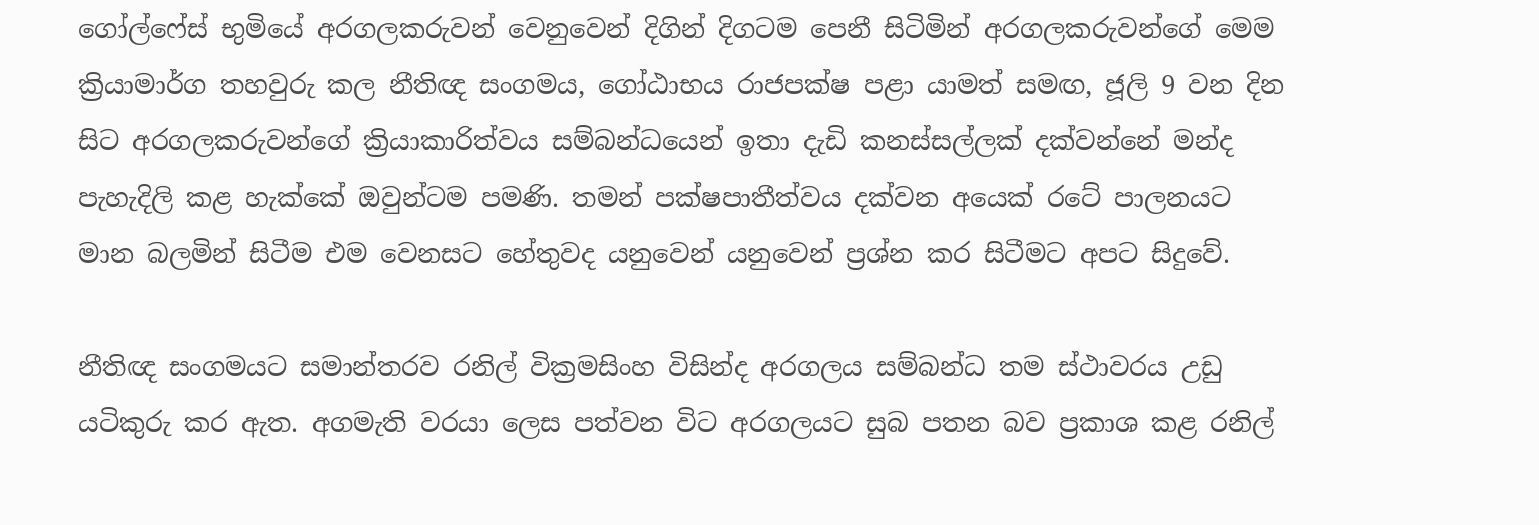ගෝල්ෆේස් භුමියේ අරගලකරුවන් වෙනුවෙන් දිගින් දිගටම පෙනී සිටිමින් අරගලකරුවන්ගේ මෙම ක්‍රියාමාර්ග තහවුරු කල නීතිඥ සංගමය, ගෝඨාභය රාජපක්ෂ පළා යාමත් සමඟ, ජූලි 9 වන දින සිට අරගලකරුවන්ගේ ක්‍රියාකාරිත්වය සම්බන්ධයෙන් ඉතා දැඩි කනස්සල්ලක් දක්වන්නේ මන්ද පැහැදිලි කළ හැක්කේ ඔවුන්ටම පමණි. තමන් පක්ෂපාතීත්වය දක්වන අයෙක් රටේ පාලනයට මාන බලමින් සිටීම එම වෙනසට හේතුවද යනුවෙන් යනුවෙන් ප්‍රශ්න කර සිටීමට අපට සිදුවේ.

නීතිඥ සංගමයට සමාන්තරව රනිල් වික්‍රමසිංහ විසින්ද අරගලය සම්බන්ධ තම ස්ථාවරය උඩු යටිකුරු කර ඇත. අගමැති වරයා ලෙස පත්වන විට අරගලයට සුබ පතන බව ප්‍රකාශ කළ රනිල්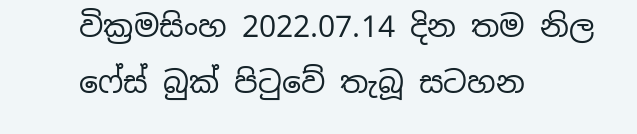වික්‍රමසිංහ 2022.07.14 දින තම නිල ෆේස් බුක් පිටුවේ තැබූ සටහන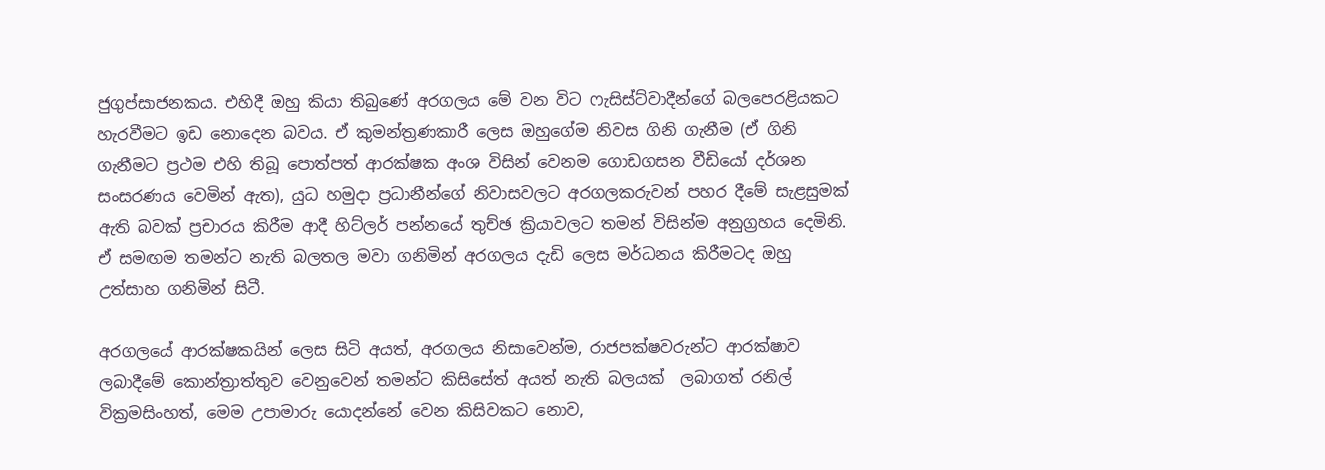ජුගුප්සාජනකය. එහිදී ඔහු කියා තිබුණේ අරගලය මේ වන විට ෆැසිස්ට්වාදීන්ගේ බලපෙරළියකට හැරවීමට ඉඩ නොදෙන බවය. ඒ කුමන්ත්‍රණකාරී ලෙස ඔහුගේම නිවස ගිනි ගැනීම (ඒ ගිනි ගැනීමට ප්‍රථම එහි තිබූ පොත්පත් ආරක්ෂක අංශ විසින් වෙනම ගොඩගසන වීඩියෝ දර්ශන සංසරණය වෙමින් ඇත), යුධ හමුදා ප්‍රධානීන්ගේ නිවාසවලට අරගලකරුවන් පහර දීමේ සැළසුමක් ඇති බවක් ප්‍රචාරය කිරීම ආදී හිට්ලර් පන්නයේ තුච්ඡ ක්‍රියාවලට තමන් විසින්ම අනුග්‍රහය දෙමිනි. ඒ සමඟම තමන්ට නැති බලතල මවා ගනිමින් අරගලය දැඩි ලෙස මර්ධනය කිරීමටද ඔහු උත්සාහ ගනිමින් සිටී.

අරගලයේ ආරක්ෂකයින් ලෙස සිටි අයත්, අරගලය නිසාවෙන්ම, රාජපක්ෂවරුන්ට ආරක්ෂාව ලබාදීමේ කොන්ත්‍රාත්තුව වෙනුවෙන් තමන්ට කිසිසේත් අයත් නැති බලයක්  ලබාගත් රනිල් වික්‍රමසිංහත්, මෙම උපාමාරු යොදන්නේ වෙන කිසිවකට නොව,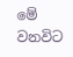මේ වනවිට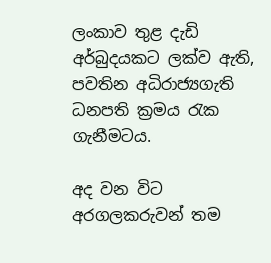ලංකාව තුළ දැඩි අර්බුදයකට ලක්ව ඇති, පවතින අධිරාජ්‍යගැති ධනපති ක්‍රමය රැක ගැනීමටය.

අද වන විට අරගලකරුවන් තම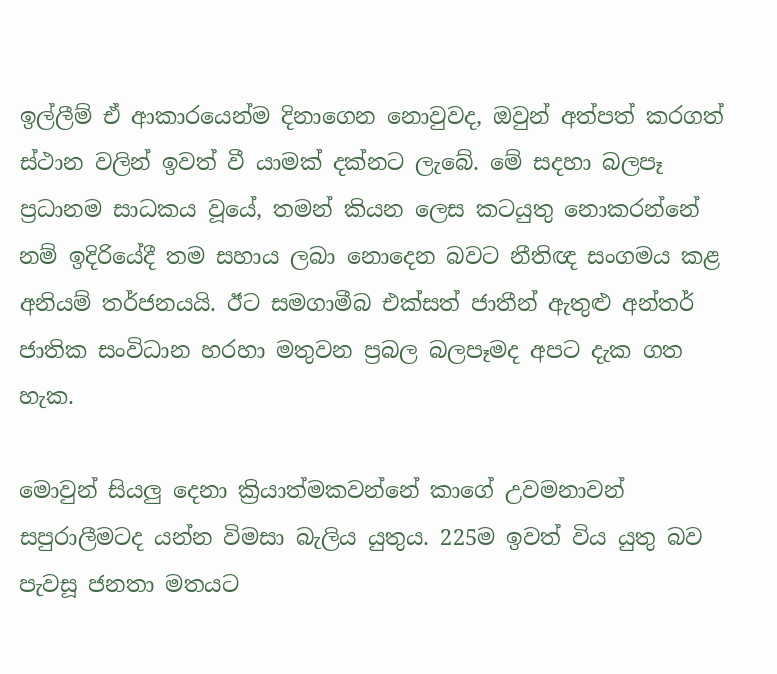ඉල්ලීම් ඒ ආකාරයෙන්ම දිනාගෙන නොවුවද, ඔවුන් අත්පත් කරගත් ස්ථාන වලින් ඉවත් වී යාමක් දක්නට ලැබේ. මේ සදහා බලපෑ ප්‍රධානම සාධකය වූයේ, තමන් කියන ලෙස කටයුතු නොකරන්නේ නම් ඉදිරියේදී තම සහාය ලබා නොදෙන බවට නීතිඥ සංගමය කළ අනියම් තර්ජනයයි. ඊට සමගාමීබ එක්සත් ජාතීන් ඇතුළු අන්තර් ජාතික සංවිධාන හරහා මතුවන ප්‍රබල බලපෑමද අපට දැක ගත හැක.

මොවුන් සියලු දෙනා ක්‍රියාත්මකවන්නේ කාගේ උවමනාවන් සපුරාලීමටද යන්න විමසා බැලිය යුතුය. 225ම ඉවත් විය යුතු බව පැවසූ ජනතා මතයට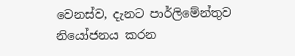වෙනස්ව, දැනට පාර්ලිමේන්තුව නියෝජනය කරන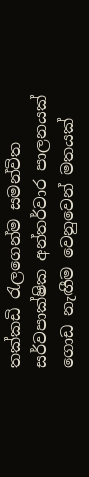තක්කඩි රැලගෙන්ම සමන්විත සර්වපාක්ෂික අන්තර්වාර පාලනයක් ගොඩ නැඟීම වෙනුවෙන් මතයක්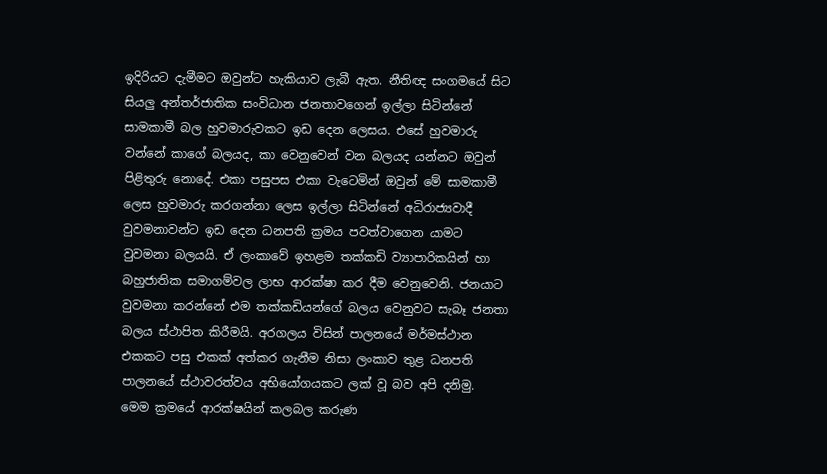ඉදිරියට දැමීමට ඔවුන්ට හැකියාව ලැබී ඇත. නීතිඥ සංගමයේ සිට සියලු අන්තර්ජාතික සංවිධාන ජනතාවගෙන් ඉල්ලා සිටින්නේ සාමකාමී බල හුවමාරුවකට ඉඩ දෙන ලෙසය. එසේ හුවමාරු වන්නේ කාගේ බලයද, කා වෙනුවෙන් වන බලයද යන්නට ඔවුන් පිළිතුරු නොදේ. එකා පසුපස එකා වැටෙමින් ඔවුන් මේ සාමකාමී ලෙස හුවමාරු කරගන්නා ලෙස ඉල්ලා සිටින්නේ අධිරාජ්‍යවාදී වුවමනාවන්ට ඉඩ දෙන ධනපති ක්‍රමය පවත්වාගෙන යාමට වුවමනා බලයයි. ඒ ලංකාවේ ඉහළම තක්කඩි ව්‍යාපාරිකයින් හා බහුජාතික සමාගම්වල ලාභ ආරක්ෂා කර දීම වෙනුවෙනි. ජනයාට වුවමනා කරන්නේ එම තක්කඩියන්ගේ බලය වෙනුවට සැබෑ ජනතා බලය ස්ථාපිත කිරීමයි. අරගලය විසින් පාලනයේ මර්මස්ථාන එකකට පසු එකක් අත්කර ගැනීම නිසා ලංකාව තුළ ධනපති පාලනයේ ස්ථාවරත්වය අභියෝගයකට ලක් වූ බව අපි දනිමු. මෙම ක්‍රමයේ ආරක්ෂයින් කලබල කරුණ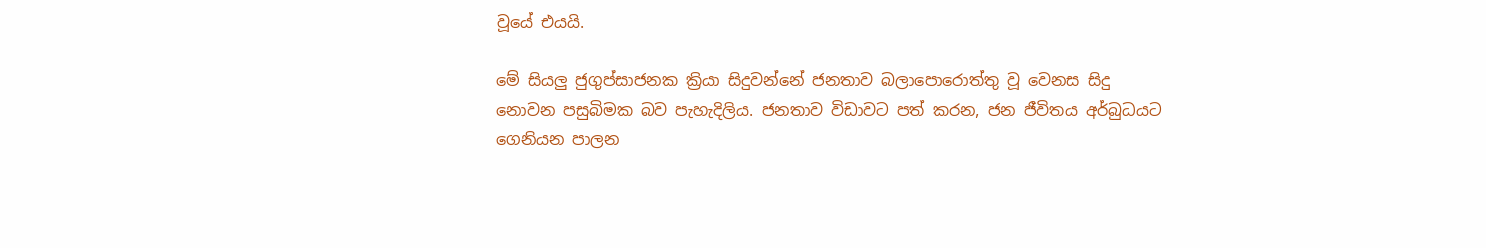වූයේ එයයි.

මේ සියලු ජුගුප්සාජනක ක්‍රියා සිදුවන්නේ ජනතාව බලාපොරොත්තු වූ වෙනස සිදු නොවන පසුබිමක බව පැහැදිලිය. ජනතාව විඩාවට පත් කරන, ජන ජීවිතය අර්බුධයට ගෙනියන පාලන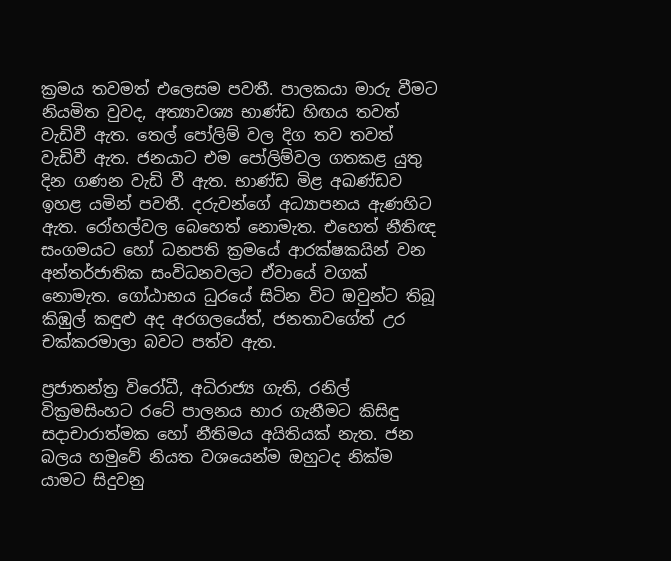ක්‍රමය තවමත් එලෙසම පවතී. පාලකයා මාරු වීමට නියමිත වුවද, අත්‍යාවශ්‍ය භාණ්ඩ හිඟය තවත් වැඩිවී ඇත. තෙල් පෝලිම් වල දිග තව තවත් වැඩිවී ඇත. ජනයාට එම පෝලිම්වල ගතකළ යුතු දින ගණන වැඩි වී ඇත. භාණ්ඩ මිළ අඛණ්ඩව ඉහළ යමින් පවතී. දරුවන්ගේ අධ්‍යාපනය ඇණහිට ඇත. රෝහල්වල බෙහෙත් නොමැත. එහෙත් නීතිඥ සංගමයට හෝ ධනපති ක්‍රමයේ ආරක්ෂකයින් වන අන්තර්ජාතික සංවිධනවලට ඒවායේ වගක් නොමැත. ගෝඨාභය ධුරයේ සිටින විට ඔවුන්ට තිබූ කිඹුල් කඳුළු අද අරගලයේත්, ජනතාවගේත් උර චක්කරමාලා බවට පත්ව ඇත.

ප්‍රජාතන්ත්‍ර විරෝධී, අධිරාජ්‍ය ගැති, රනිල් වික්‍රමසිංහට රටේ පාලනය භාර ගැනීමට කිසිඳු සදාචාරාත්මක හෝ නීතිමය අයිතියක් නැත. ජන බලය හමුවේ නියත වශයෙන්ම ඔහුටද නික්ම යාමට සිදුවනු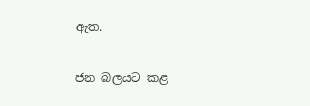ඇත.

ජන බලයට කළ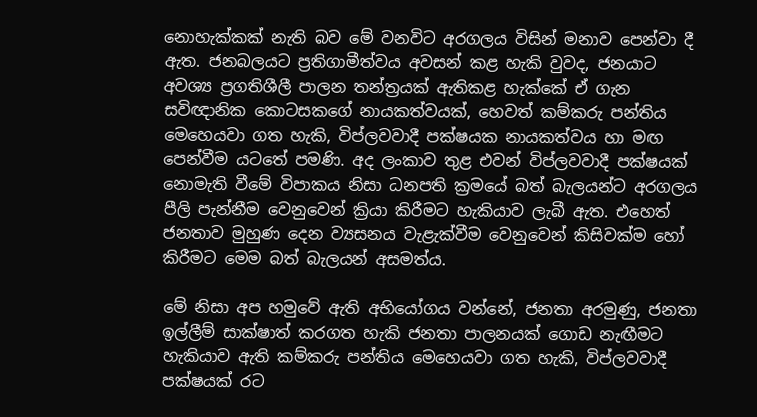නොහැක්කක් නැති බව මේ වනවිට අරගලය විසින් මනාව පෙන්වා දී ඇත. ජනබලයට ප්‍රතිගාමීත්වය අවසන් කළ හැකි වුවද, ජනයාට අවශ්‍ය ප්‍රගතිශීලී පාලන තන්ත්‍රයක් ඇතිකළ හැක්කේ ඒ ගැන සවිඥානික කොටසකගේ නායකත්වයක්, හෙවත් කම්කරු පන්තිය මෙහෙයවා ගත හැකි, විප්ලවවාදී පක්ෂයක නායකත්වය හා මඟ පෙන්වීම යටතේ පමණි. අද ලංකාව තුළ එවන් විප්ලවවාදී පක්ෂයක් නොමැති වීමේ විපාකය නිසා ධනපති ක්‍රමයේ බත් බැලයන්ට අරගලය පීලි පැන්නීම වෙනුවෙන් ක්‍රියා කිරීමට හැකියාව ලැබී ඇත. එහෙත් ජනතාව මුහුණ දෙන ව්‍යසනය වැළැක්වීම වෙනුවෙන් කිසිවක්ම හෝ කිරීමට මෙම බත් බැලයන් අසමත්ය.

මේ නිසා අප හමුවේ ඇති අභියෝගය වන්නේ, ජනතා අරමුණු, ජනතා ඉල්ලීම් සාක්ෂාත් කරගත හැකි ජනතා පාලනයක් ගොඩ නැඟීමට හැකියාව ඇති කම්කරු පන්තිය මෙහෙයවා ගත හැකි, විප්ලවවාදී පක්ෂයක් රට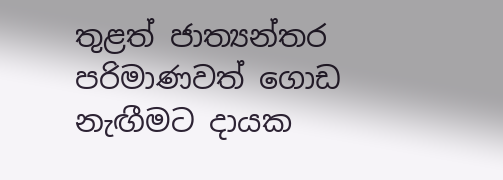තුළත් ජාත්‍යන්තර පරිමාණවත් ගොඩ නැඟීමට දායක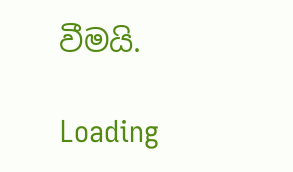වීමයි.

Loading